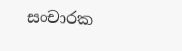සංචාරක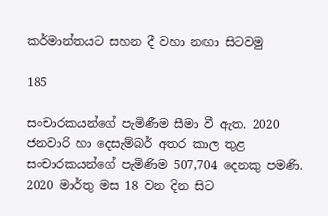කර්මාන්තයට සහන දී වහා නඟා සිටවමු

185

සංචාරකයන්ගේ පැමිණීම සීමා වී ඇත. 2020 ජනවාරි හා දෙසැම්බර් අතර කාල තුළ සංචාරකයන්ගේ පැමිණිම 507,704 දෙනකු පමණි. 2020 මාර්තු මස 18 වන දින සිට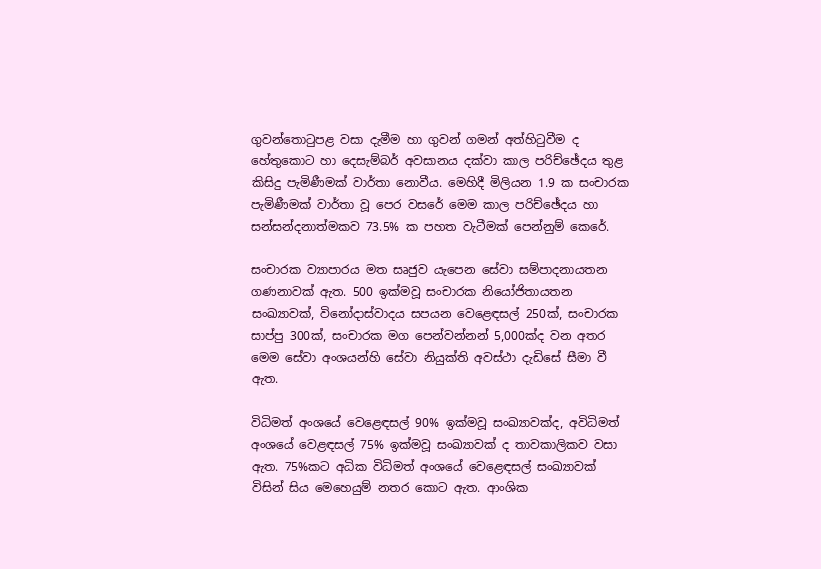ගුවන්තොටුපළ වසා දැමීම හා ගුවන් ගමන් අත්හිටුවීම ද හේතුකොට හා දෙසැම්බර් අවසානය දක්වා කාල පරිච්ඡේදය තුළ කිසිදු පැමිණීමක් වාර්තා නොවීය. මෙහිදී මිලියන 1.9 ක සංචාරක පැමිණීමක් වාර්තා වූ පෙර වසරේ මෙම කාල පරිච්ඡේදය හා සන්සන්දනාත්මකව 73.5% ක පහත වැටීමක් පෙන්නුම් කෙරේ.

සංචාරක ව්‍යාපාරය මත සෘජුව යැපෙන සේවා සම්පාදනායතන ගණනාවක් ඇත. 500 ඉක්මවූ සංචාරක නියෝජිතායතන සංඛ්‍යාවක්, විනෝදාස්වාදය සපයන වෙළෙඳසල් 250ක්, සංචාරක සාප්පු 300ක්, සංචාරක මග පෙන්වන්නන් 5,000ක්ද වන අතර මෙම සේවා අංශයන්හි සේවා නියුක්ති අවස්ථා දැඩිසේ සීමා වී ඇත.

විධිමත් අංශයේ වෙළෙඳසල් 90% ඉක්මවූ සංඛ්‍යාවක්ද, අවිධිමත් අංශයේ වෙළඳසල් 75% ඉක්මවූ සංඛ්‍යාවක් ද තාවකාලිකව වසා ඇත. 75%කට අධික විධිමත් අංශයේ වෙළෙඳසල් සංඛ්‍යාවක් විසින් සිය මෙහෙයුම් නතර කොට ඇත. ආංශික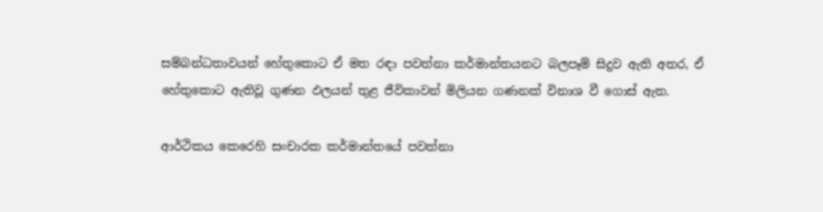සම්බන්ධතාවයන් හේතුකොට ඒ මත රඳා පවත්නා කර්මාන්තයනට බලපෑම් සිදුව ඇති අතර, ඒ හේතුකොට ඇතිවූ ගුණන ඵලයන් තුළ ජීවිකාවන් මිලියන ගණනක් විනාශ වී ගොස් ඇත.

ආර්ථිකය කෙරෙහි සංචාරක කර්මාන්තයේ පවත්නා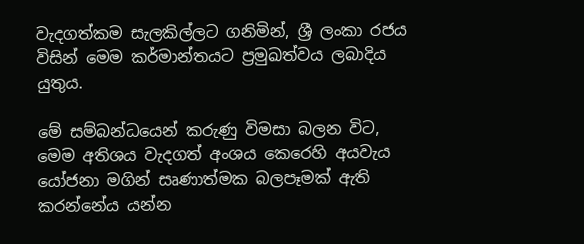වැදගත්කම සැලකිල්ලට ගනිමින්, ශ්‍රී ලංකා රජය විසින් මෙම කර්මාන්තයට ප්‍රමුඛත්වය ලබාදිය යුතුය.

මේ සම්බන්ධයෙන් කරුණු විමසා බලන විට, මෙම අතිශය වැදගත් අංශය කෙරෙහි අයවැය යෝජනා මගින් සෘණාත්මක බලපෑමක් ඇති කරන්නේය යන්න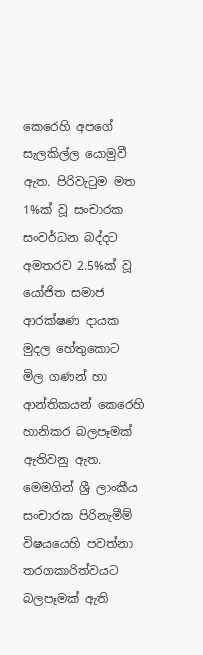කෙරෙහි අපගේ සැලකිල්ල යොමුවී ඇත. පිරිවැටුම මත 1%ක් වූ සංචාරක සංවර්ධන බද්දට අමතරව 2.5%ක් වූ යෝජිත සමාජ ආරක්ෂණ දායක මුදල හේතුකොට මිල ගණන් හා ආන්තිකයන් කෙරෙහි හානිකර බලපෑමක් ඇතිවනු ඇත. මෙමගින් ශ්‍රී ලාංකීය සංචාරක පිරිනැමීම් විෂයයෙහි පවත්නා තරගකාරිත්වයට බලපෑමක් ඇති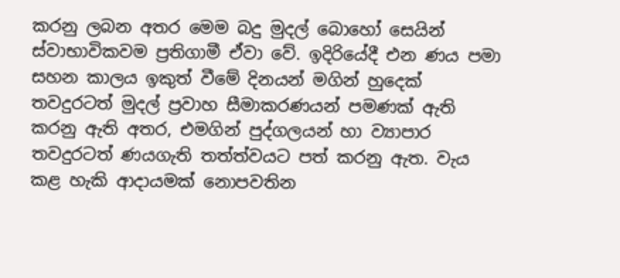කරනු ලබන අතර මෙම බදු මුදල් බොහෝ සෙයින් ස්වාභාවිකවම ප්‍රතිගාමී ඒවා වේ. ඉදිරියේදී එන ණය පමා සහන කාලය ඉකුත් වීමේ දිනයන් මගින් හුදෙක් තවදුරටත් මුදල් ප්‍රවාහ සීමාකරණයන් පමණක් ඇති කරනු ඇති අතර, එමගින් පුද්ගලයන් හා ව්‍යාපාර තවදුරටත් ණයගැති තත්ත්වයට පත් කරනු ඇත. වැය කළ හැකි ආදායමක් නොපවතින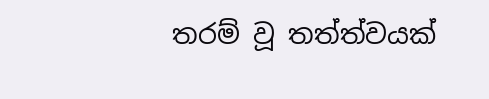තරම් වූ තත්ත්වයක්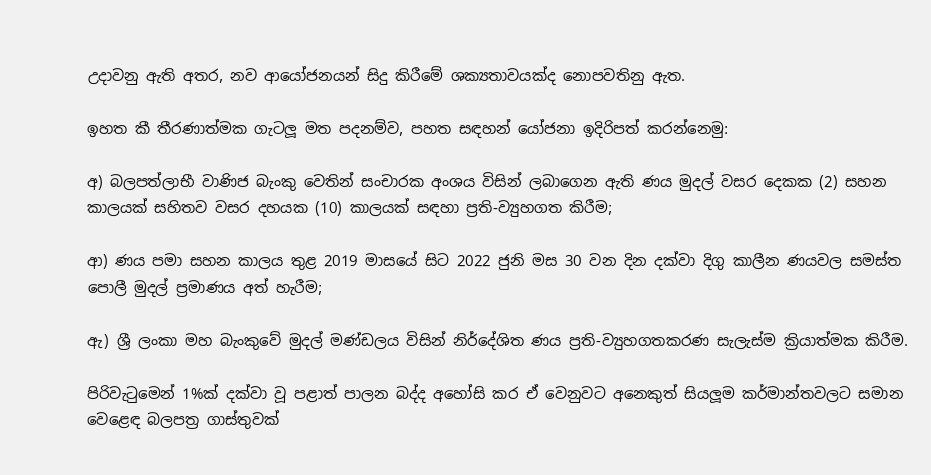උදාවනු ඇති අතර, නව ආයෝජනයන් සිදු කිරීමේ ශක්‍යතාවයක්ද නොපවතිනු ඇත.

ඉහත කී තීරණාත්මක ගැටලූ මත පදනම්ව, පහත සඳහන් යෝජනා ඉදිරිපත් කරන්නෙමු:

අ) බලපත්ලාභී වාණිජ බැංකු වෙතින් සංචාරක අංශය විසින් ලබාගෙන ඇති ණය මුදල් වසර දෙකක (2) සහන කාලයක් සහිතව වසර දහයක (10) කාලයක් සඳහා ප්‍රති-ව්‍යුහගත කිරීම;

ආ) ණය පමා සහන කාලය තුළ 2019 මාසයේ සිට 2022 ජුනි මස 30 වන දින දක්වා දිගු කාලීන ණයවල සමස්ත පොලී මුදල් ප්‍රමාණය අත් හැරීම;

ඇ) ශ්‍රී ලංකා මහ බැංකුවේ මුදල් මණ්ඩලය විසින් නිර්දේශිත ණය ප්‍රති-ව්‍යුහගතකරණ සැලැස්ම ක්‍රියාත්මක කිරීම.

පිරිවැටුමෙන් 1%ක් දක්වා වූ පළාත් පාලන බද්ද අහෝසි කර ඒ වෙනුවට අනෙකුත් සියලූම කර්මාන්තවලට සමාන වෙළෙඳ බලපත්‍ර ගාස්තුවක්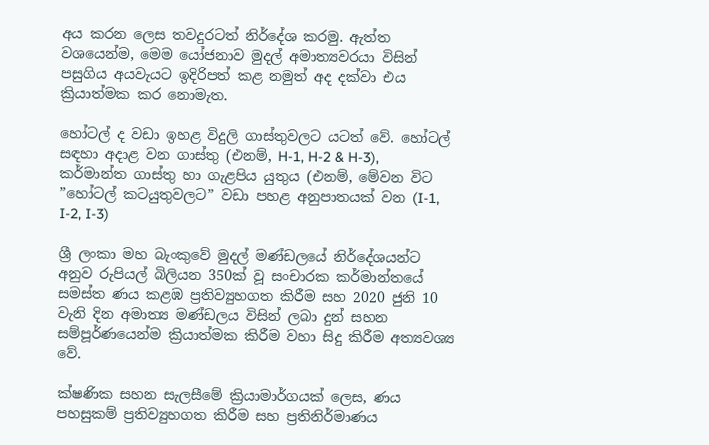අය කරන ලෙස තවදුරටත් නිර්දේශ කරමු. ඇත්ත වශයෙන්ම, මෙම යෝජනාව මුදල් අමාත්‍යවරයා විසින් පසුගිය අයවැයට ඉදිරිපත් කළ නමුත් අද දක්වා එය ක්‍රියාත්මක කර නොමැත.

හෝටල් ද වඩා ඉහළ විදුලි ගාස්තුවලට යටත් වේ. හෝටල් සඳහා අදාළ වන ගාස්තු (එනම්, H-1, H-2 & H-3), කර්මාන්ත ගාස්තු හා ගැළපිය යුතුය (එනම්, මේවන විට ”හෝටල් කටයුතුවලට” වඩා පහළ අනුපාතයක් වන (I-1, I-2, I-3)

ශ්‍රී ලංකා මහ බැංකුවේ මුදල් මණ්ඩලයේ නිර්දේශයන්ට අනුව රුපියල් බිලියන 350ක් වූ සංචාරක කර්මාන්තයේ සමස්ත ණය කළඹ ප්‍රතිව්‍යුහගත කිරීම සහ 2020 ජුනි 10 වැනි දින අමාත්‍ය මණ්ඩලය විසින් ලබා දුන් සහන සම්පූර්ණයෙන්ම ක්‍රියාත්මක කිරීම වහා සිදු කිරීම අත්‍යවශ්‍ය වේ.

ක්ෂණික සහන සැලසීමේ ක්‍රියාමාර්ගයක් ලෙස, ණය පහසුකම් ප්‍රතිව්‍යුහගත කිරීම සහ ප්‍රතිනිර්මාණය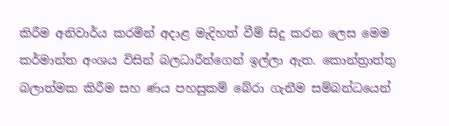කිරීම අනිවාර්ය කරමින් අදාළ මැදිහත් වීම් සිදු කරන ලෙස මෙම කර්මාන්ත අංශය විසින් බලධාරීන්ගෙන් ඉල්ලා ඇත. කොන්ත්‍රාත්තු බලාත්මක කිරීම සහ ණය පහසුකම් බේරා ගැනීම සම්බන්ධයෙන්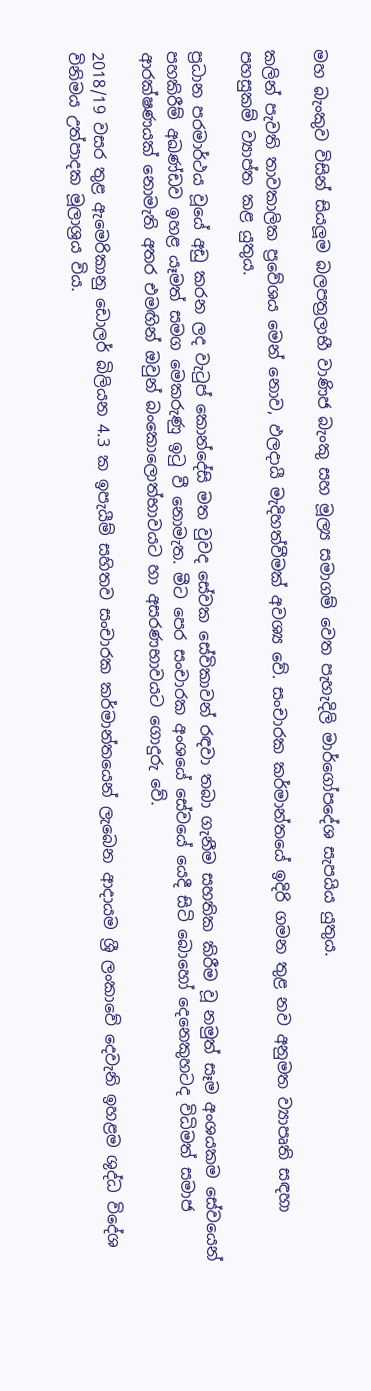මහ බැංකුව විසින් සියලූම බලපත්‍රලාභී වාණිජ බැංකු සහ මූල්‍ය සමාගම් වෙත පැහැදිලි මාර්ගෝපදේශ සැපයිය යුතුය.

කලින් පැවති තාවකාලික ප්‍රවේශය මෙන් නොව, ඵලදායී මැදිහත්වීමක් අවශ්‍ය වේ. සංචාරක කර්මාන්තයේ ඉදිරි ගමන තුළ නව අනුමත ව්‍යාපෘති සඳහා පහසුකම් ව්‍යාප්ත කළ යුතුය.

ප්‍රධාන පරමාර්ථය වූයේ අඩු කරන ලද වැටුප් කොන්දේසි මත වුවද සේවක සේවිකාවන් රඳවා තබා ගැනීම සහතික කිරීම වූ නමුත් සෑම අංශයකම සේවයෙන් පහකිරීම් අඛණ්ඩව ඉහළ යෑමත් සමග මෙකරුණු ඉටු වී නොමැත. මීට පෙර සංචාරක අංශයේ සේවයේ යෙදී සිටි බොහෝ දෙනෙකුහටද විධිමත් සමාජ ආරක්ෂණයක් නොමැති අතර එමඟින් ඔවුන් බංකොලොත්භාවයට හා අසරණභාවයට ගොදුරු වේ.

2018/19 වසර තුළ ඇමෙරිකානු ඩොලර් බිලියන 4.3 ක ඉපැයීම් සහිතව සංචාරක කර්මාන්තයෙන් ලැබෙන ආදායම ශ්‍රී ලංකාවේ දෙවැනි ඉහළම ශුද්ධ විදේශ විනිමය උත්පාදක මූලාශ්‍රය විය.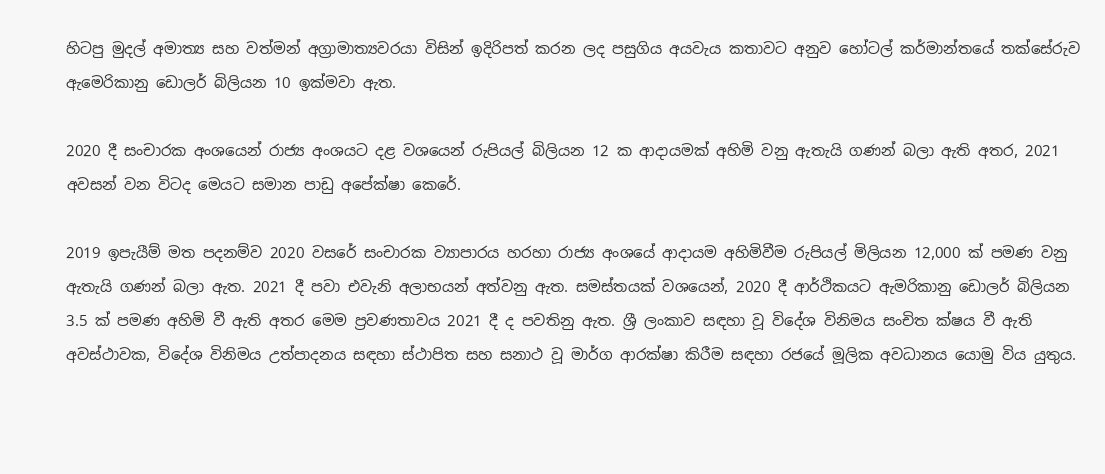හිටපු මුදල් අමාත්‍ය සහ වත්මන් අග්‍රාමාත්‍යවරයා විසින් ඉදිරිපත් කරන ලද පසුගිය අයවැය කතාවට අනුව හෝටල් කර්මාන්තයේ තක්සේරුව ඇමෙරිකානු ඩොලර් බිලියන 10 ඉක්මවා ඇත.

2020 දී සංචාරක අංශයෙන් රාජ්‍ය අංශයට දළ වශයෙන් රුපියල් බිලියන 12 ක ආදායමක් අහිමි වනු ඇතැයි ගණන් බලා ඇති අතර, 2021 අවසන් වන විටද මෙයට සමාන පාඩු අපේක්ෂා කෙරේ.

2019 ඉපැයීම් මත පදනම්ව 2020 වසරේ සංචාරක ව්‍යාපාරය හරහා රාජ්‍ය අංශයේ ආදායම අහිමිවීම රුපියල් මිලියන 12,000 ක් පමණ වනු ඇතැයි ගණන් බලා ඇත. 2021 දී පවා එවැනි අලාභයන් අත්වනු ඇත. සමස්තයක් වශයෙන්, 2020 දී ආර්ථිකයට ඇමරිකානු ඩොලර් බිලියන 3.5 ක් පමණ අහිමි වී ඇති අතර මෙම ප්‍රවණතාවය 2021 දී ද පවතිනු ඇත. ශ්‍රී ලංකාව සඳහා වූ විදේශ විනිමය සංචිත ක්ෂය වී ඇති අවස්ථාවක, විදේශ විනිමය උත්පාදනය සඳහා ස්ථාපිත සහ සනාථ වූ මාර්ග ආරක්ෂා කිරීම සඳහා රජයේ මූලික අවධානය යොමු විය යුතුය.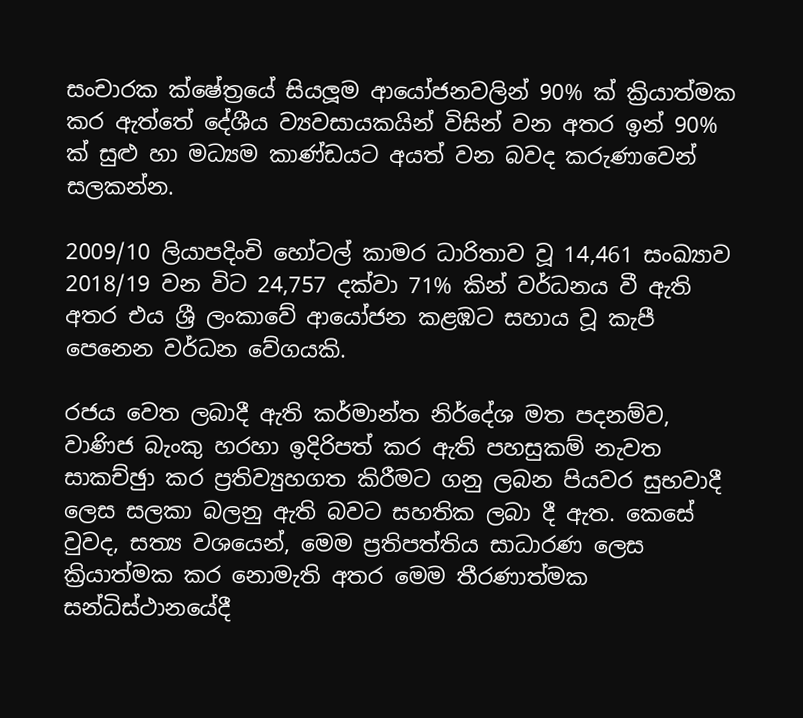සංචාරක ක්ෂේත්‍රයේ සියලූම ආයෝජනවලින් 90% ක් ක්‍රියාත්මක කර ඇත්තේ දේශීය ව්‍යවසායකයින් විසින් වන අතර ඉන් 90% ක් සුළු හා මධ්‍යම කාණ්ඩයට අයත් වන බවද කරුණාවෙන් සලකන්න.

2009/10 ලියාපදිංචි හෝටල් කාමර ධාරිතාව වූ 14,461 සංඛ්‍යාව 2018/19 වන විට 24,757 දක්වා 71% කින් වර්ධනය වී ඇති අතර එය ශ්‍රී ලංකාවේ ආයෝජන කළඹට සහාය වූ කැපී පෙනෙන වර්ධන වේගයකි.

රජය වෙත ලබාදී ඇති කර්මාන්ත නිර්දේශ මත පදනම්ව, වාණිජ බැංකු හරහා ඉදිරිපත් කර ඇති පහසුකම් නැවත සාකච්ඡුා කර ප්‍රතිව්‍යුහගත කිරීමට ගනු ලබන පියවර සුභවාදී ලෙස සලකා බලනු ඇති බවට සහතික ලබා දී ඇත. කෙසේ වුවද, සත්‍ය වශයෙන්, මෙම ප්‍රතිපත්තිය සාධාරණ ලෙස ක්‍රියාත්මක කර නොමැති අතර මෙම තීරණාත්මක සන්ධිස්ථානයේදී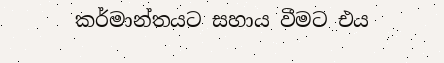කර්මාන්තයට සහාය වීමට එය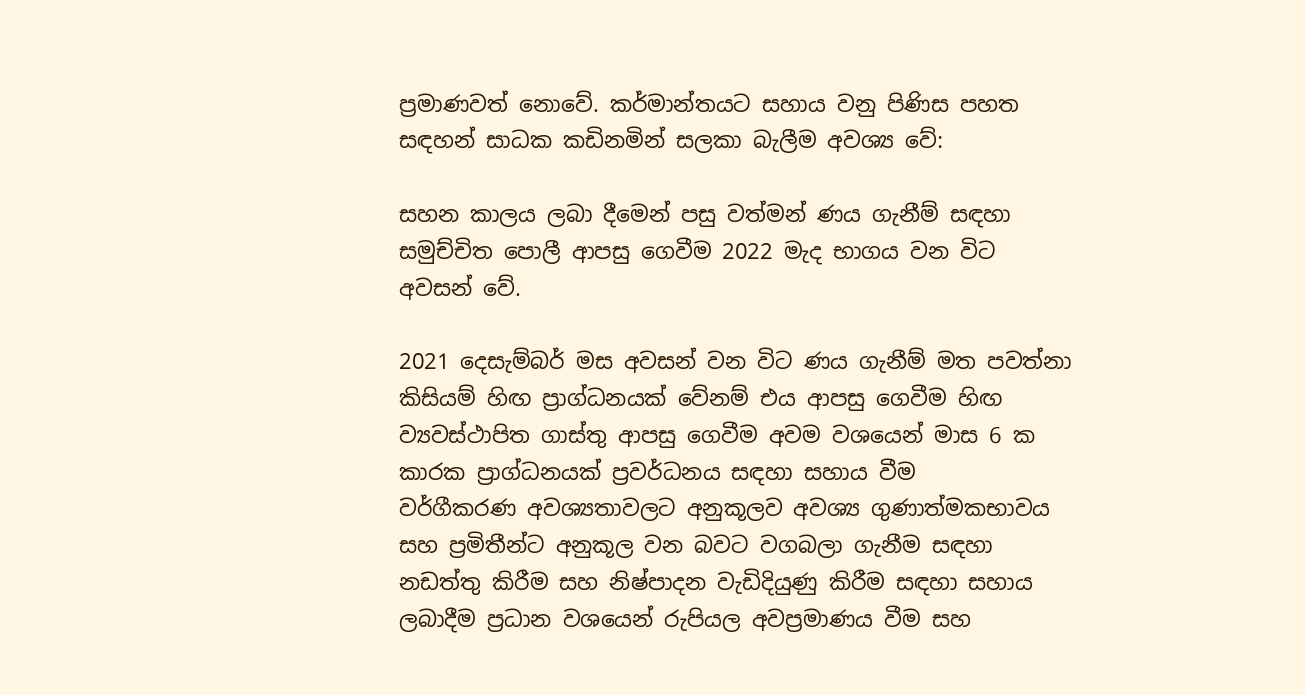ප්‍රමාණවත් නොවේ. කර්මාන්තයට සහාය වනු පිණිස පහත සඳහන් සාධක කඩිනමින් සලකා බැලීම අවශ්‍ය වේ:

සහන කාලය ලබා දීමෙන් පසු වත්මන් ණය ගැනීම් සඳහා සමුච්චිත පොලී ආපසු ගෙවීම 2022 මැද භාගය වන විට අවසන් වේ.

2021 දෙසැම්බර් මස අවසන් වන විට ණය ගැනීම් මත පවත්නා කිසියම් හිඟ ප්‍රාග්ධනයක් වේනම් එය ආපසු ගෙවීම හිඟ ව්‍යවස්ථාපිත ගාස්තු ආපසු ගෙවීම අවම වශයෙන් මාස 6 ක කාරක ප්‍රාග්ධනයක් ප්‍රවර්ධනය සඳහා සහාය වීම
වර්ගීකරණ අවශ්‍යතාවලට අනුකූලව අවශ්‍ය ගුණාත්මකභාවය සහ ප්‍රමිතීන්ට අනුකූල වන බවට වගබලා ගැනීම සඳහා නඩත්තු කිරීම සහ නිෂ්පාදන වැඩිදියුණු කිරීම සඳහා සහාය ලබාදීම ප්‍රධාන වශයෙන් රුපියල අවප්‍රමාණය වීම සහ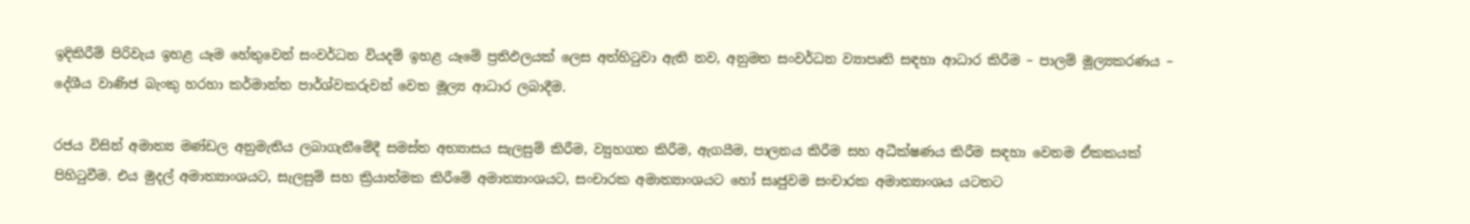ඉදිකිරීම් පිරිවැය ඉහළ යෑම හේතුවෙන් සංවර්ධන වියදම් ඉහළ යෑමේ ප්‍රතිඵලයක් ලෙස අත්හිටුවා ඇති නව, අනුමත සංවර්ධන ව්‍යාපෘති සඳහා ආධාර කිරීම – පාලම් මූල්‍යකරණය – දේශීය වාණිජ බැංකු හරහා කර්මාන්ත පාර්ශ්වකරුවන් වෙත මූල්‍ය ආධාර ලබාදීම.

රජය විසින් අමාත්‍ය මණ්ඩල අනුමැතිය ලබාගැනීමේදී සමස්ත අභ්‍යාසය සැලසුම් කිරීම, ව්‍යුහගත කිරීම, ඇගයීම, පාලනය කිරීම සහ අධීක්ෂණය කිරීම සඳහා වෙනම ඒකකයක් පිහිටුවීම. එය මුදල් අමාත්‍යාංශයට, සැලසුම් සහ ක්‍රියාත්මක කිරීමේ අමාත්‍යාංශයට, සංචාරක අමාත්‍යාංශයට හෝ සෘජුවම සංචාරක අමාත්‍යාංශය යටතට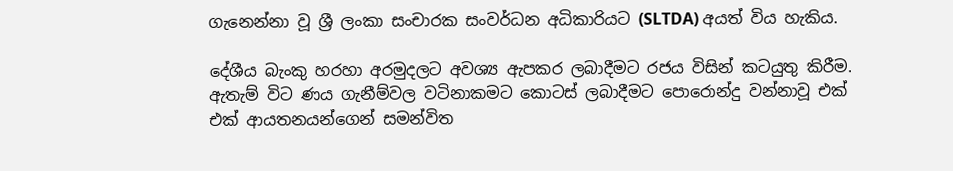ගැනෙන්නා වූ ශ්‍රී ලංකා සංචාරක සංවර්ධන අධිකාරියට (SLTDA) අයත් විය හැකිය.

දේශීය බැංකු හරහා අරමුදලට අවශ්‍ය ඇපකර ලබාදීමට රජය විසින් කටයුතු කිරීම. ඇතැම් විට ණය ගැනීම්වල වටිනාකමට කොටස් ලබාදීමට පොරොන්දු වන්නාවූ එක් එක් ආයතනයන්ගෙන් සමන්විත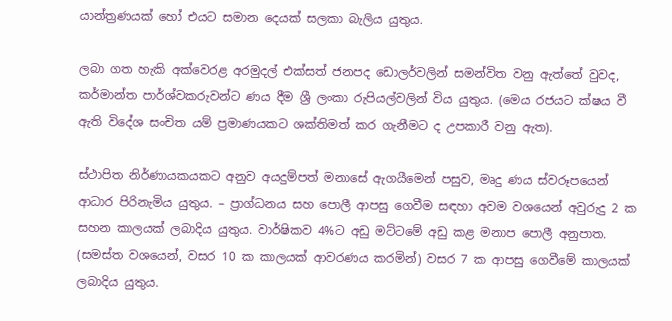යාන්ත්‍රණයක් හෝ එයට සමාන දෙයක් සලකා බැලිය යුතුය.

ලබා ගත හැකි අක්වෙරළ අරමුදල් එක්සත් ජනපද ඩොලර්වලින් සමන්විත වනු ඇත්තේ වුවද, කර්මාන්ත පාර්ශ්වකරුවන්ට ණය දීම ශ්‍රී ලංකා රුපියල්වලින් විය යුතුය. (මෙය රජයට ක්ෂය වී ඇති විදේශ සංචිත යම් ප්‍රමාණයකට ශක්තිමත් කර ගැනීමට ද උපකාරී වනු ඇත).

ස්ථාපිත නිර්ණායකයකට අනුව අයදුම්පත් මනාසේ ඇගයීමෙන් පසුව, මෘදු ණය ස්වරූපයෙන් ආධාර පිරිනැමිය යුතුය. – ප්‍රාග්ධනය සහ පොලී ආපසු ගෙවීම සඳහා අවම වශයෙන් අවුරුදු 2 ක සහන කාලයක් ලබාදිය යුතුය. වාර්ෂිකව 4%ට අඩු මට්ටමේ අඩු කළ මනාප පොලී අනුපාත. (සමස්ත වශයෙන්, වසර 10 ක කාලයක් ආවරණය කරමින්) වසර 7 ක ආපසු ගෙවීමේ කාලයක් ලබාදිය යුතුය.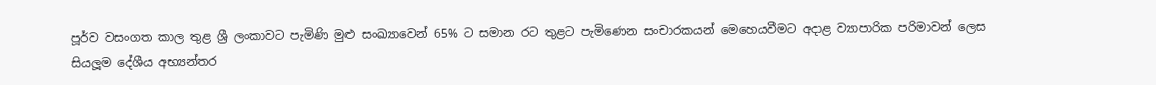පූර්ව වසංගත කාල තුළ ශ්‍රී ලංකාවට පැමිණි මුළු සංඛ්‍යාවෙන් 65% ට සමාන රට තුළට පැමිණෙන සංචාරකයන් මෙහෙයවීමට අදාළ ව්‍යාපාරික පරිමාවන් ලෙස සියලූම දේශීය අභ්‍යන්තර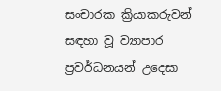සංචාරක ක්‍රියාකරුවන් සඳහා වූ ව්‍යාපාර ප්‍රවර්ධනයන් උදෙසා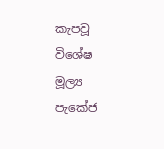කැපවූ විශේෂ මූල්‍ය පැකේජ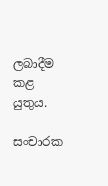ලබාදීම කළ යුතුය.

සංචාරක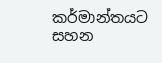කර්මාන්තයට සහන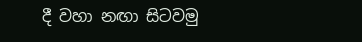දී වහා නඟා සිටවමු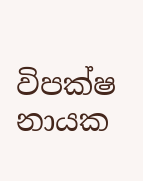විපක්ෂ නායක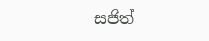සජිත්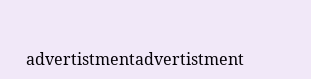advertistmentadvertistment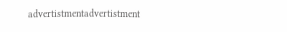advertistmentadvertistment